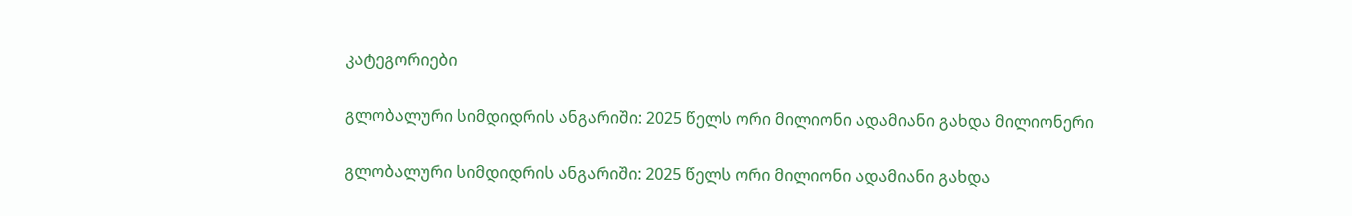კატეგორიები

გლობალური სიმდიდრის ანგარიში: 2025 წელს ორი მილიონი ადამიანი გახდა მილიონერი

გლობალური სიმდიდრის ანგარიში: 2025 წელს ორი მილიონი ადამიანი გახდა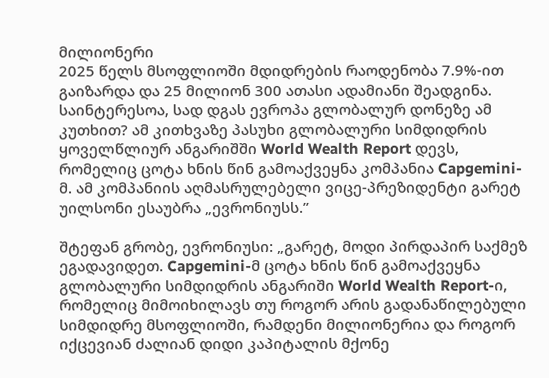მილიონერი
2025 წელს მსოფლიოში მდიდრების რაოდენობა 7.9%-ით გაიზარდა და 25 მილიონ 300 ათასი ადამიანი შეადგინა. საინტერესოა, სად დგას ევროპა გლობალურ დონეზე ამ კუთხით? ამ კითხვაზე პასუხი გლობალური სიმდიდრის ყოველწლიურ ანგარიშში World Wealth Report დევს, რომელიც ცოტა ხნის წინ გამოაქვეყნა კომპანია Capgemini-მ. ამ კომპანიის აღმასრულებელი ვიცე-პრეზიდენტი გარეტ უილსონი ესაუბრა „ევრონიუსს.”

შტეფან გრობე, ევრონიუსი: „გარეტ, მოდი პირდაპირ საქმეზ ეგადავიდეთ. Capgemini-მ ცოტა ხნის წინ გამოაქვეყნა გლობალური სიმდიდრის ანგარიში World Wealth Report-ი, რომელიც მიმოიხილავს თუ როგორ არის გადანაწილებული სიმდიდრე მსოფლიოში, რამდენი მილიონერია და როგორ იქცევიან ძალიან დიდი კაპიტალის მქონე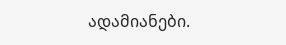ადამიანები.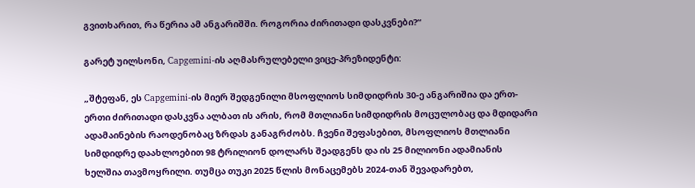გვითხარით, რა წერია ამ ანგარიშში. როგორია ძირითადი დასკვნები?“

გარეტ უილსონი, Capgemini-ის აღმასრულებელი ვიცე-პრეზიდენტი:

„შტეფან, ეს Capgemini-ის მიერ შედგენილი მსოფლიოს სიმდიდრის 30-ე ანგარიშია და ერთ-ერთი ძირითადი დასკვნა ალბათ ის არის, რომ მთლიანი სიმდიდრის მოცულობაც და მდიდარი ადამაინების რაოდენობაც ზრდას განაგრძობს. ჩვენი შეფასებით, მსოფლიოს მთლიანი სიმდიდრე დაახლოებით 98 ტრილიონ დოლარს შეადგენს და ის 25 მილიონი ადამიანის ხელშია თავმოყრილი. თუმცა თუკი 2025 წლის მონაცემებს 2024-თან შევადარებთ,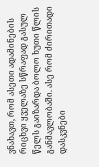ვნახავთ, რომ ასეთი ადამინების რიცხვი ყველაზე სწრაფად გასულ წელს გაიზარდა ბოლო ხუთი წლის განმავლობაში. ასე რომ ძირითადი დასკვნები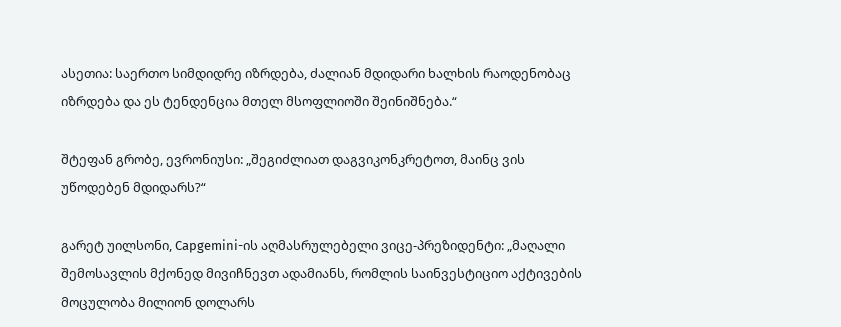ასეთია: საერთო სიმდიდრე იზრდება, ძალიან მდიდარი ხალხის რაოდენობაც იზრდება და ეს ტენდენცია მთელ მსოფლიოში შეინიშნება.“

შტეფან გრობე, ევრონიუსი: „შეგიძლიათ დაგვიკონკრეტოთ, მაინც ვის უწოდებენ მდიდარს?“

გარეტ უილსონი, Capgemini-ის აღმასრულებელი ვიცე-პრეზიდენტი: „მაღალი შემოსავლის მქონედ მივიჩნევთ ადამიანს, რომლის საინვესტიციო აქტივების მოცულობა მილიონ დოლარს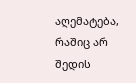აღემატება, რაშიც არ შედის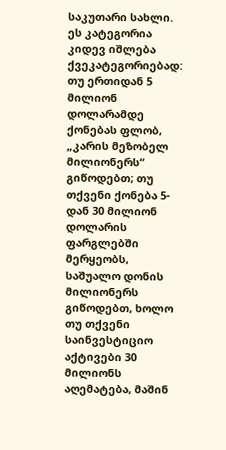საკუთარი სახლი. ეს კატეგორია კიდევ იშლება ქვეკატეგორიებად: თუ ერთიდან 5 მილიონ დოლარამდე ქონებას ფლობ,  „კარის მეზობელ მილიონერს“ გიწოდებთ; თუ თქვენი ქონება 5-დან 30 მილიონ დოლარის ფარგლებში მერყეობს, საშუალო დონის მილიონერს გიწოდებთ, ხოლო თუ თქვენი საინვესტიციო აქტივები 30 მილიონს აღემატება, მაშინ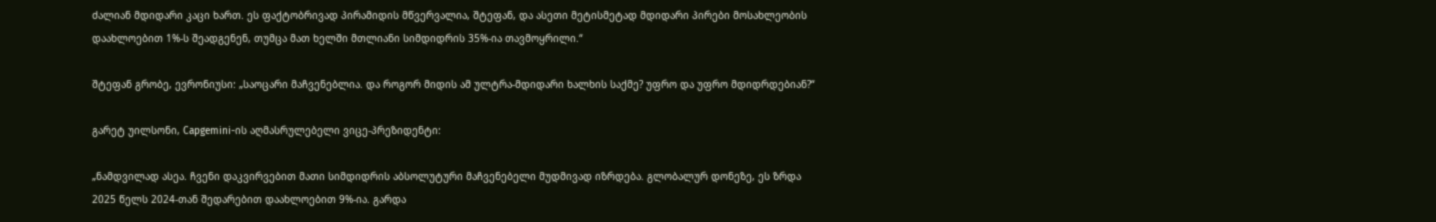ძალიან მდიდარი კაცი ხართ. ეს ფაქტობრივად პირამიდის მწვერვალია, შტეფან, და ასეთი მეტისმეტად მდიდარი პირები მოსახლეობის დაახლოებით 1%-ს შეადგენენ, თუმცა მათ ხელში მთლიანი სიმდიდრის 35%-ია თავმოყრილი.“

შტეფან გრობე, ევრონიუსი: „საოცარი მაჩვენებლია. და როგორ მიდის ამ ულტრა-მდიდარი ხალხის საქმე? უფრო და უფრო მდიდრდებიან?“

გარეტ უილსონი, Capgemini-ის აღმასრულებელი ვიცე-პრეზიდენტი:

„ნამდვილად ასეა. ჩვენი დაკვირვებით მათი სიმდიდრის აბსოლუტური მაჩვენებელი მუდმივად იზრდება. გლობალურ დონეზე, ეს ზრდა 2025 წელს 2024-თან შედარებით დაახლოებით 9%-ია. გარდა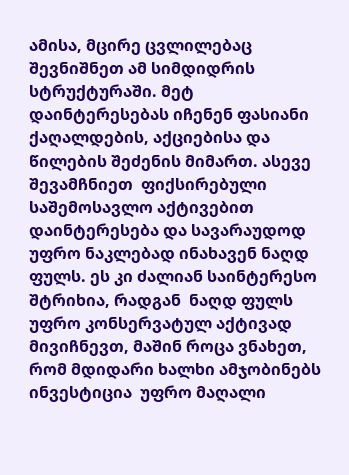ამისა, მცირე ცვლილებაც შევნიშნეთ ამ სიმდიდრის სტრუქტურაში. მეტ დაინტერესებას იჩენენ ფასიანი ქაღალდების, აქციებისა და წილების შეძენის მიმართ. ასევე შევამჩნიეთ  ფიქსირებული საშემოსავლო აქტივებით დაინტერესება და სავარაუდოდ უფრო ნაკლებად ინახავენ ნაღდ ფულს. ეს კი ძალიან საინტერესო შტრიხია, რადგან  ნაღდ ფულს უფრო კონსერვატულ აქტივად მივიჩნევთ, მაშინ როცა ვნახეთ, რომ მდიდარი ხალხი ამჯობინებს ინვესტიცია  უფრო მაღალი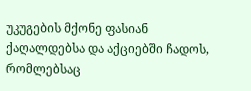უკუგების მქონე ფასიან ქაღალდებსა და აქციებში ჩადოს, რომლებსაც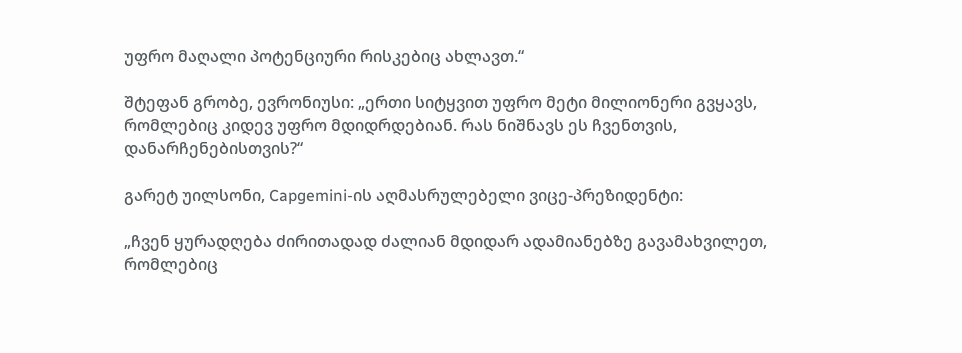უფრო მაღალი პოტენციური რისკებიც ახლავთ.“

შტეფან გრობე, ევრონიუსი: „ერთი სიტყვით უფრო მეტი მილიონერი გვყავს, რომლებიც კიდევ უფრო მდიდრდებიან. რას ნიშნავს ეს ჩვენთვის, დანარჩენებისთვის?“

გარეტ უილსონი, Capgemini-ის აღმასრულებელი ვიცე-პრეზიდენტი:

„ჩვენ ყურადღება ძირითადად ძალიან მდიდარ ადამიანებზე გავამახვილეთ, რომლებიც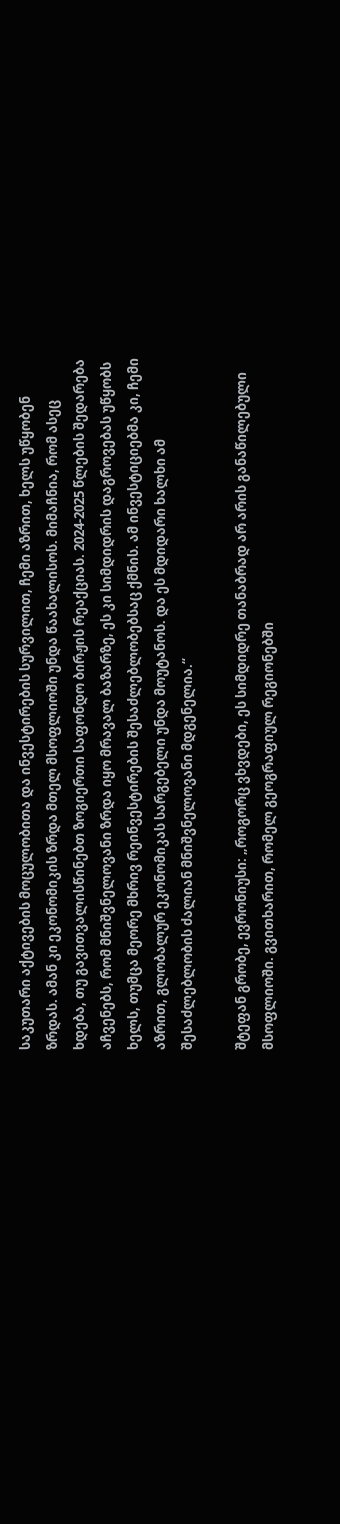საკუთარი აქტივების მოცულობითა და ინვესტირების სურვილით, ჩემი აზრით, ხელს უწყობენ ზრდას. ამან კი ეკონომიკის ზრდა მთელ მსოფლიოში უნდა წაახალისოს. მიმაჩნია, რომ ასეც ხდება, თუ გავითვალისწინებთ ზოგიერთი საფონდო ბირჟის რეაქციას. 2024-2025 წლების შედარება აჩვენებს, რომ მნიშვნელოვანი ზრდა იყო მრავალ ბაზარზე, ეს კი სიმდიდრის დაგროვებას უწყობს ხელს, თუმცა მეორე მხრივ რეინვესტირების შესაძლებლობებსაც ქმნის. ამ ინვესტიციებმა კი, ჩემი აზრით, გლობალურ ეკონომიკას სარგებელი უნდა მოუტანოს. და ეს მდიდარი ხალხი ამ შესაძლებლობის ძალიან მნიშვნელოვანი მდგენელია.“

შტეფან გრობე, ევრონიუსი: „როგორც ვხვდები, ეს სიმდიდრე თანაბრად არ არის განაწილებული მსოფლიოში. გვითხარით, რომელ გეოგრაფიულ რეგიონებში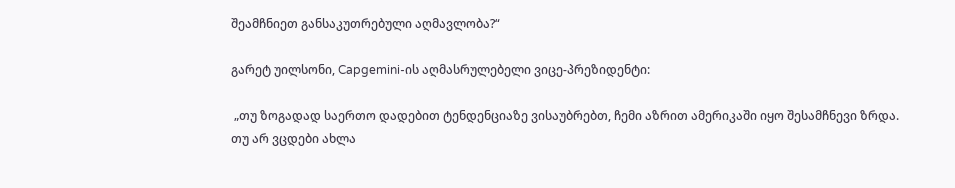შეამჩნიეთ განსაკუთრებული აღმავლობა?“

გარეტ უილსონი, Capgemini-ის აღმასრულებელი ვიცე-პრეზიდენტი:

 „თუ ზოგადად საერთო დადებით ტენდენციაზე ვისაუბრებთ, ჩემი აზრით ამერიკაში იყო შესამჩნევი ზრდა. თუ არ ვცდები ახლა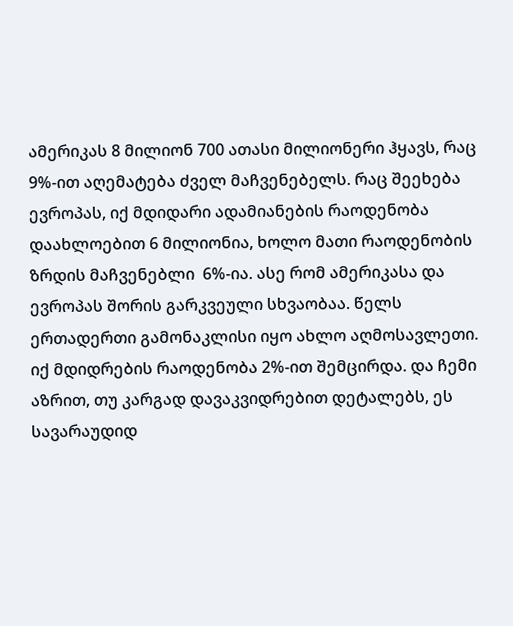ამერიკას 8 მილიონ 700 ათასი მილიონერი ჰყავს, რაც 9%-ით აღემატება ძველ მაჩვენებელს. რაც შეეხება ევროპას, იქ მდიდარი ადამიანების რაოდენობა დაახლოებით 6 მილიონია, ხოლო მათი რაოდენობის ზრდის მაჩვენებლი  6%-ია. ასე რომ ამერიკასა და ევროპას შორის გარკვეული სხვაობაა. წელს ერთადერთი გამონაკლისი იყო ახლო აღმოსავლეთი. იქ მდიდრების რაოდენობა 2%-ით შემცირდა. და ჩემი აზრით, თუ კარგად დავაკვიდრებით დეტალებს, ეს სავარაუდიდ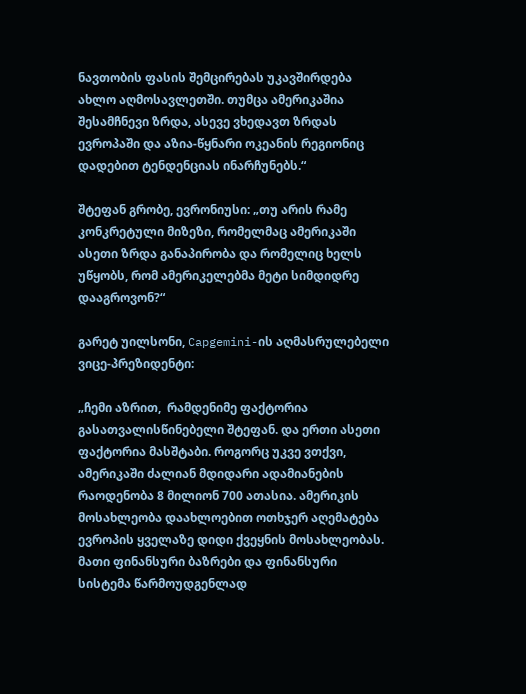ნავთობის ფასის შემცირებას უკავშირდება ახლო აღმოსავლეთში. თუმცა ამერიკაშია შესამჩნევი ზრდა, ასევე ვხედავთ ზრდას ევროპაში და აზია-წყნარი ოკეანის რეგიონიც დადებით ტენდენციას ინარჩუნებს.“

შტეფან გრობე, ევრონიუსი: „თუ არის რამე კონკრეტული მიზეზი, რომელმაც ამერიკაში ასეთი ზრდა განაპირობა და რომელიც ხელს უწყობს, რომ ამერიკელებმა მეტი სიმდიდრე დააგროვონ?“

გარეტ უილსონი, Capgemini-ის აღმასრულებელი ვიცე-პრეზიდენტი:

„ჩემი აზრით,  რამდენიმე ფაქტორია გასათვალისწინებელი შტეფან. და ერთი ასეთი ფაქტორია მასშტაბი. როგორც უკვე ვთქვი, ამერიკაში ძალიან მდიდარი ადამიანების რაოდენობა 8 მილიონ 700 ათასია. ამერიკის მოსახლეობა დაახლოებით ოთხჯერ აღემატება ევროპის ყველაზე დიდი ქვეყნის მოსახლეობას. მათი ფინანსური ბაზრები და ფინანსური სისტემა წარმოუდგენლად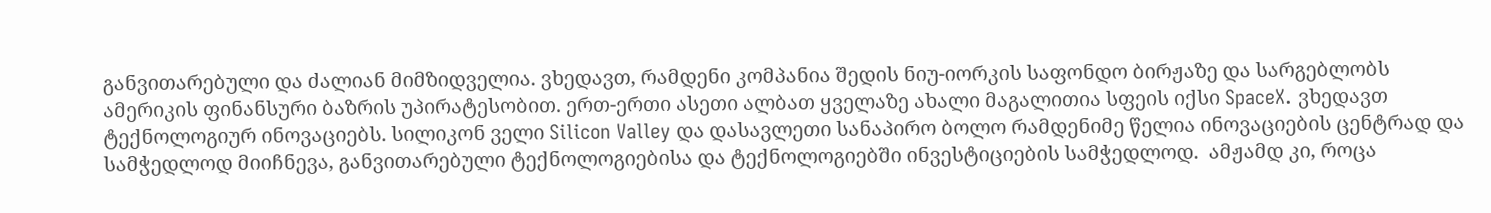განვითარებული და ძალიან მიმზიდველია. ვხედავთ, რამდენი კომპანია შედის ნიუ-იორკის საფონდო ბირჟაზე და სარგებლობს ამერიკის ფინანსური ბაზრის უპირატესობით. ერთ-ერთი ასეთი ალბათ ყველაზე ახალი მაგალითია სფეის იქსი SpaceX. ვხედავთ ტექნოლოგიურ ინოვაციებს. სილიკონ ველი Silicon Valley და დასავლეთი სანაპირო ბოლო რამდენიმე წელია ინოვაციების ცენტრად და სამჭედლოდ მიიჩნევა, განვითარებული ტექნოლოგიებისა და ტექნოლოგიებში ინვესტიციების სამჭედლოდ.  ამჟამდ კი, როცა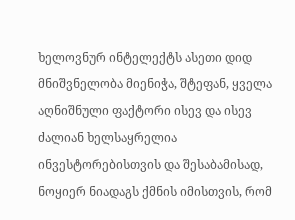ხელოვნურ ინტელექტს ასეთი დიდ მნიშვნელობა მიენიჭა, შტეფან, ყველა აღნიშნული ფაქტორი ისევ და ისევ ძალიან ხელსაყრელია ინვესტორებისთვის და შესაბამისად, ნოყიერ ნიადაგს ქმნის იმისთვის, რომ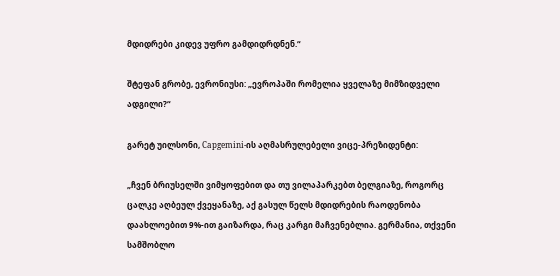მდიდრები კიდევ უფრო გამდიდრდნენ.“

შტეფან გრობე, ევრონიუსი: „ევროპაში რომელია ყველაზე მიმზიდველი ადგილი?“

გარეტ უილსონი, Capgemini-ის აღმასრულებელი ვიცე-პრეზიდენტი:

„ჩვენ ბრიუსელში ვიმყოფებით და თუ ვილაპარკებთ ბელგიაზე, როგორც ცალკე აღბეულ ქვეყანაზე, აქ გასულ წელს მდიდრების რაოდენობა დაახლოებით 9%-ით გაიზარდა, რაც კარგი მაჩვენებლია. გერმანია, თქვენი სამშობლო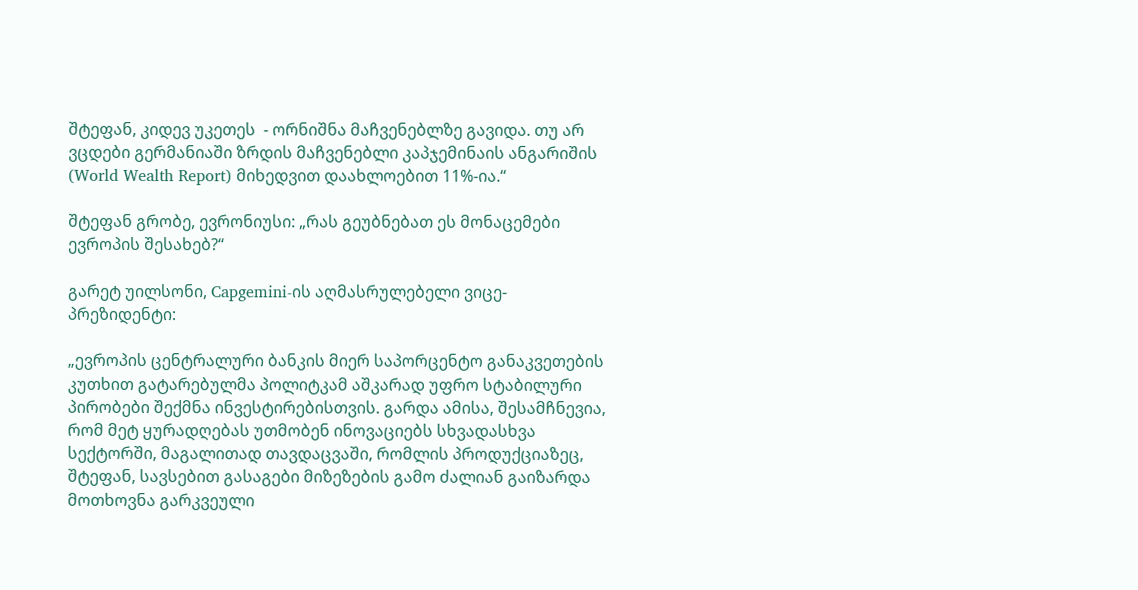შტეფან, კიდევ უკეთეს  - ორნიშნა მაჩვენებლზე გავიდა. თუ არ ვცდები გერმანიაში ზრდის მაჩვენებლი კაპჯემინაის ანგარიშის (World Wealth Report) მიხედვით დაახლოებით 11%-ია.“

შტეფან გრობე, ევრონიუსი: „რას გეუბნებათ ეს მონაცემები ევროპის შესახებ?“

გარეტ უილსონი, Capgemini-ის აღმასრულებელი ვიცე-პრეზიდენტი:

„ევროპის ცენტრალური ბანკის მიერ საპორცენტო განაკვეთების კუთხით გატარებულმა პოლიტკამ აშკარად უფრო სტაბილური პირობები შექმნა ინვესტირებისთვის. გარდა ამისა, შესამჩნევია, რომ მეტ ყურადღებას უთმობენ ინოვაციებს სხვადასხვა სექტორში, მაგალითად თავდაცვაში, რომლის პროდუქციაზეც, შტეფან, სავსებით გასაგები მიზეზების გამო ძალიან გაიზარდა მოთხოვნა გარკვეული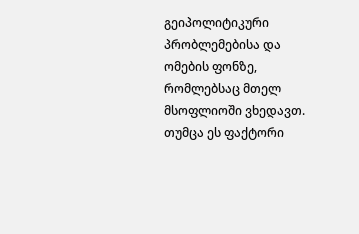გეიპოლიტიკური პრობლემებისა და ომების ფონზე, რომლებსაც მთელ მსოფლიოში ვხედავთ. თუმცა ეს ფაქტორი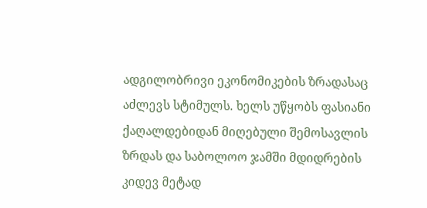ადგილობრივი ეკონომიკების ზრადასაც აძლევს სტიმულს. ხელს უწყობს ფასიანი ქაღალდებიდან მიღებული შემოსავლის ზრდას და საბოლოო ჯამში მდიდრების კიდევ მეტად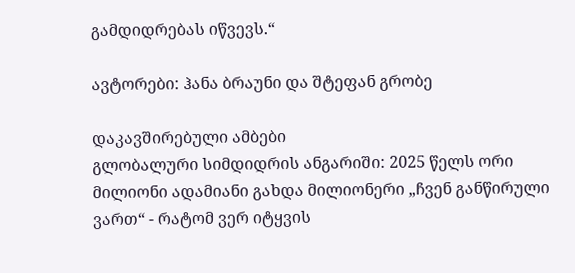გამდიდრებას იწვევს.“

ავტორები: ჰანა ბრაუნი და შტეფან გრობე

დაკავშირებული ამბები
გლობალური სიმდიდრის ანგარიში: 2025 წელს ორი მილიონი ადამიანი გახდა მილიონერი „ჩვენ განწირული ვართ“ - რატომ ვერ იტყვის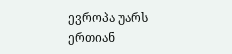ევროპა უარს ერთიან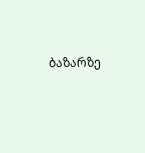ბაზარზე